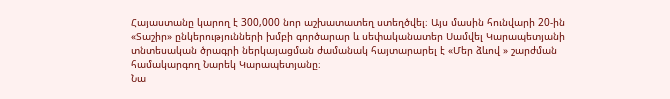Հայաստանը կարող է 300,000 նոր աշխատատեղ ստեղծվել։ Այս մասին հունվարի 20-ին «Տաշիր» ընկերությունների խմբի գործարար և սեփականատեր Սամվել Կարապետյանի տնտեսական ծրագրի ներկայացման ժամանակ հայտարարել է «Մեր ձևով » շարժման համակարգող Նարեկ Կարապետյանը։
Նա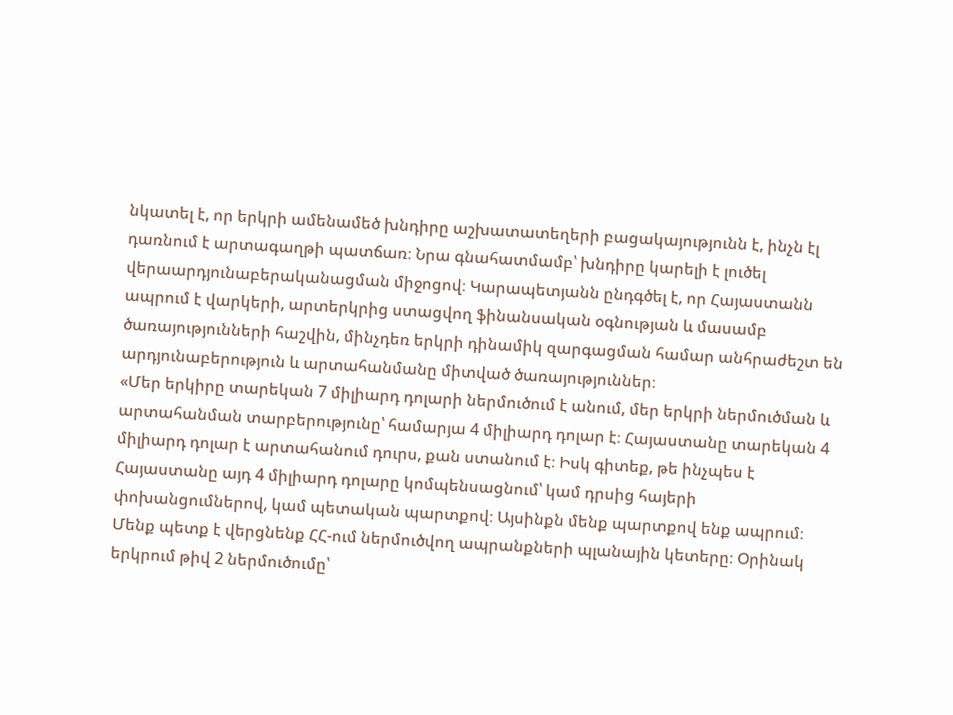նկատել է, որ երկրի ամենամեծ խնդիրը աշխատատեղերի բացակայությունն է, ինչն էլ դառնում է արտագաղթի պատճառ։ Նրա գնահատմամբ՝ խնդիրը կարելի է լուծել վերաարդյունաբերականացման միջոցով։ Կարապետյանն ընդգծել է, որ Հայաստանն ապրում է վարկերի, արտերկրից ստացվող ֆինանսական օգնության և մասամբ ծառայությունների հաշվին, մինչդեռ երկրի դինամիկ զարգացման համար անհրաժեշտ են արդյունաբերություն և արտահանմանը միտված ծառայություններ։
«Մեր երկիրը տարեկան 7 միլիարդ դոլարի ներմուծում է անում, մեր երկրի ներմուծման և արտահանման տարբերությունը՝ համարյա 4 միլիարդ դոլար է։ Հայաստանը տարեկան 4 միլիարդ դոլար է արտահանում դուրս, քան ստանում է։ Իսկ գիտեք, թե ինչպես է Հայաստանը այդ 4 միլիարդ դոլարը կոմպենսացնում՝ կամ դրսից հայերի փոխանցումներով, կամ պետական պարտքով։ Այսինքն մենք պարտքով ենք ապրում։ Մենք պետք է վերցնենք ՀՀ-ում ներմուծվող ապրանքների պլանային կետերը։ Օրինակ երկրում թիվ 2 ներմուծումը՝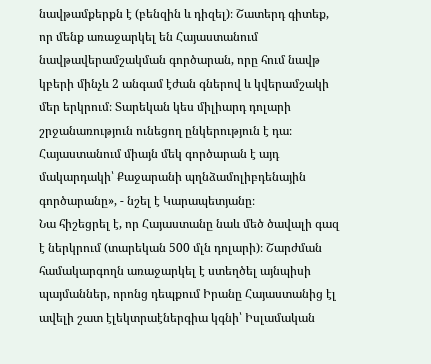նավթամքերքն է (բենզին և դիզել)։ Շատերդ գիտեք, որ մենք առաջարկել են Հայաստանում նավթավերամշակման գործարան, որը հում նավթ կբերի մինչև 2 անգամ էժան գներով և կվերամշակի մեր երկրում։ Տարեկան կես միլիարդ դոլարի շրջանառություն ունեցող ընկերություն է դա։ Հայաստանում միայն մեկ գործարան է այդ մակարդակի՝ Քաջարանի պղնձամոլիբդենային գործարանը», - նշել է Կարապետյանը։
Նա հիշեցրել է, որ Հայաստանը նաև մեծ ծավալի գազ է ներկրում (տարեկան 500 մլն դոլարի)։ Շարժման համակարգողն առաջարկել է ստեղծել այնպիսի պայմաններ, որոնց դեպքում Իրանը Հայաստանից էլ ավելի շատ էլեկտրաէներգիա կգնի՝ Իսլամական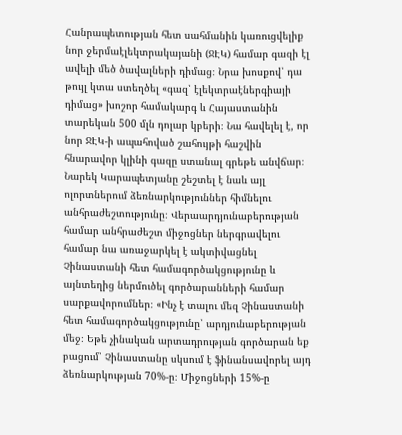Հանրապետության հետ սահմանին կառուցվելիք նոր ջերմաէլեկտրակայանի (ՋԷԿ) համար գազի էլ ավելի մեծ ծավալների դիմաց։ Նրա խոսքով՝ դա թույլ կտա ստեղծել «գազ՝ էլեկտրաէներգիայի դիմաց» խոշոր համակարգ և Հայաստանին տարեկան 500 մլն դոլար կբերի։ Նա հավելել է, որ նոր ՋԷԿ-ի ապահոված շահույթի հաշվին հնարավոր կլինի գազը ստանալ գրեթե անվճար։
Նարեկ Կարապետյանը շեշտել է նաև այլ ոլորտներում ձեռնարկություններ հիմնելու անհրաժեշտությունը։ Վերաարդյունաբերության համար անհրաժեշտ միջոցներ ներգրավելու համար նա առաջարկել է ակտիվացնել Չինաստանի հետ համագործակցությունը և այնտեղից ներմուծել գործարանների համար սարքավորումներ։ «Ինչ է տալու մեզ Չինաստանի հետ համագործակցությունը՝ արդյունաբերության մեջ։ Եթե չինական արտադրության գործարան եք բացում՝ Չինաստանը սկսում է ֆինանսավորել այդ ձեռնարկության 70%-ը։ Միջոցների 15%-ը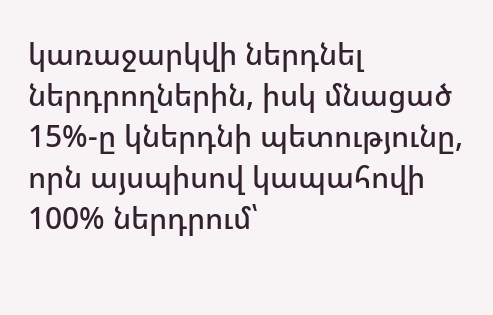կառաջարկվի ներդնել ներդրողներին, իսկ մնացած 15%-ը կներդնի պետությունը, որն այսպիսով կապահովի 100% ներդրում՝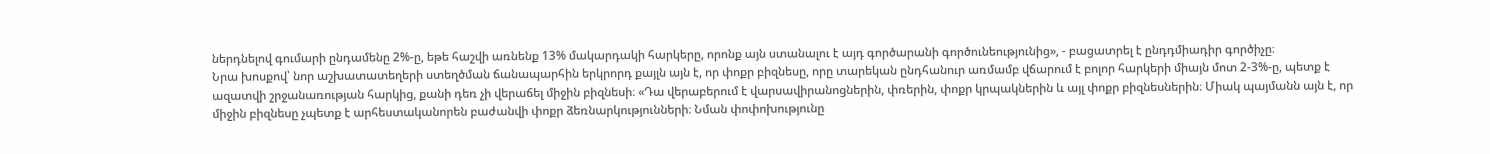ներդնելով գումարի ընդամենը 2%-ը, եթե հաշվի առնենք 13% մակարդակի հարկերը, որոնք այն ստանալու է այդ գործարանի գործունեությունից», - բացատրել է ընդդմիադիր գործիչը։
Նրա խոսքով՝ նոր աշխատատեղերի ստեղծման ճանապարհին երկրորդ քայլն այն է, որ փոքր բիզնեսը, որը տարեկան ընդհանուր առմամբ վճարում է բոլոր հարկերի միայն մոտ 2-3%-ը, պետք է ազատվի շրջանառության հարկից, քանի դեռ չի վերաճել միջին բիզնեսի։ «Դա վերաբերում է վարսավիրանոցներին, փռերին, փոքր կրպակներին և այլ փոքր բիզնեսներին։ Միակ պայմանն այն է, որ միջին բիզնեսը չպետք է արհեստականորեն բաժանվի փոքր ձեռնարկությունների։ Նման փոփոխությունը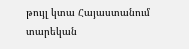թույլ կտա Հայաստանում տարեկան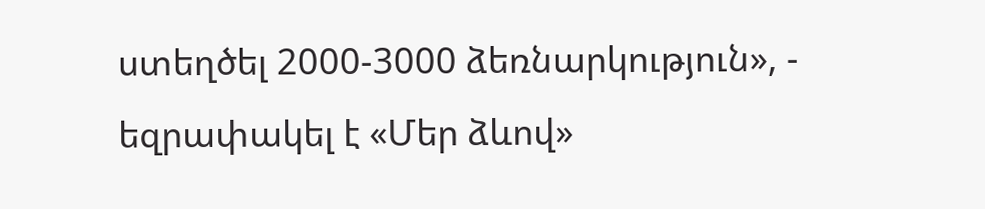ստեղծել 2000-3000 ձեռնարկություն», - եզրափակել է «Մեր ձևով»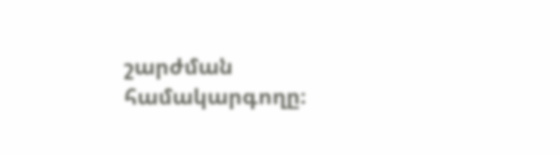շարժման համակարգողը։